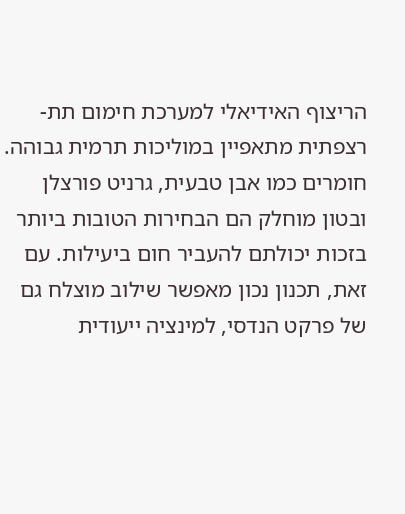הריצוף האידיאלי למערכת חימום תת-רצפתית מתאפיין במוליכות תרמית גבוהה. חומרים כמו אבן טבעית, גרניט פורצלן ובטון מוחלק הם הבחירות הטובות ביותר בזכות יכולתם להעביר חום ביעילות. עם זאת, תכנון נכון מאפשר שילוב מוצלח גם של פרקט הנדסי, למינציה ייעודית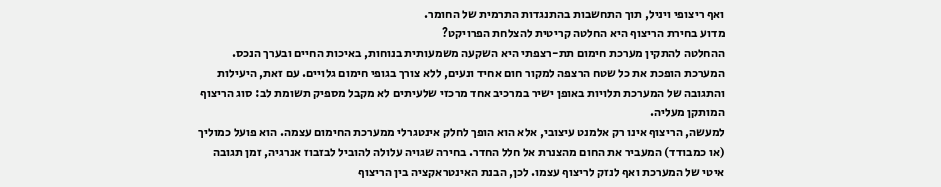ואף ריצופי ויניל, תוך התחשבות בהתנגדות התרמית של החומר.
מדוע בחירת הריצוף היא החלטה קריטית להצלחת הפרויקט?
ההחלטה להתקין מערכת חימום תת-רצפתי היא השקעה משמעותית בנוחות, באיכות החיים ובערך הנכס. המערכת הופכת את כל שטח הרצפה למקור חום אחיד ונעים, ללא צורך בגופי חימום גלויים. עם זאת, היעילות והתגובה של המערכת תלויות באופן ישיר במרכיב אחד מרכזי שלעיתים לא מקבל מספיק תשומת לב: סוג הריצוף המותקן מעליה.
למעשה, הריצוף אינו רק אלמנט עיצובי, אלא הוא הופך לחלק אינטגרלי ממערכת החימום עצמה. הוא פועל כמוליך (או כמבודד) המעביר את החום מהצנרת אל חלל החדר. בחירה שגויה עלולה להוביל לבזבוז אנרגיה, זמן תגובה איטי של המערכת ואף לנזק לריצוף עצמו. לכן, הבנת האינטראקציה בין הריצוף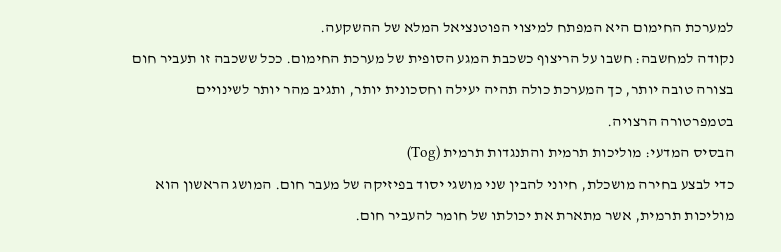למערכת החימום היא המפתח למיצוי הפוטנציאל המלא של ההשקעה.
נקודה למחשבה: חשבו על הריצוף כשכבת המגע הסופית של מערכת החימום. ככל ששכבה זו תעביר חום בצורה טובה יותר, כך המערכת כולה תהיה יעילה וחסכונית יותר, ותגיב מהר יותר לשינויים בטמפרטורה הרצויה.
הבסיס המדעי: מוליכות תרמית והתנגדות תרמית (Tog)
כדי לבצע בחירה מושכלת, חיוני להבין שני מושגי יסוד בפיזיקה של מעבר חום. המושג הראשון הוא מוליכות תרמית, אשר מתארת את יכולתו של חומר להעביר חום.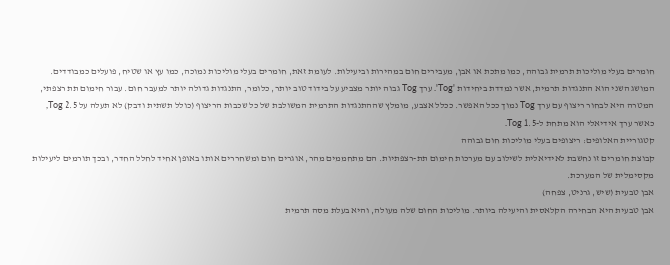חומרים בעלי מוליכות תרמית גבוהה, כמו מתכת או אבן, מעבירים חום במהירות וביעילות. לעומת זאת, חומרים בעלי מוליכות נמוכה, כמו עץ או שטיח, פועלים כמבודדים.
המושג השני הוא התנגדות תרמית, אשר נמדדת ביחידות 'Tog'. ערך Tog גבוה יותר מצביע על בידוד טוב יותר, כלומר, התנגדות גדולה יותר למעבר חום. עבור חימום תת רצפתי, המטרה היא לבחור ריצוף עם ערך Tog נמוך ככל האפשר. ככלל אצבע, מומלץ שההתנגדות התרמית המשולבת של כל שכבות הריצוף (כולל תשתית ודבק) לא תעלה על 2.5 Tog, כאשר ערך אידיאלי הוא מתחת ל-1.5 Tog.
קטגוריית האלופים: ריצופים בעלי מוליכות חום גבוהה
קבוצת חומרים זו נחשבת לאידיאלית לשילוב עם מערכות חימום תת-רצפתיות. הם מתחממים מהר, אוגרים חום ומשחררים אותו באופן אחיד לחלל החדר, ובכך תורמים ליעילות מקסימלית של המערכת.
אבן טבעית (שיש, גרניט, צפחה)
אבן טבעית היא הבחירה הקלאסית והיעילה ביותר. מוליכות החום שלה מעולה, והיא בעלת מסה תרמית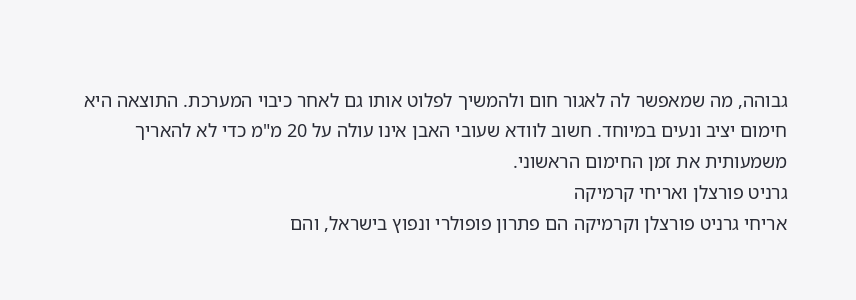גבוהה, מה שמאפשר לה לאגור חום ולהמשיך לפלוט אותו גם לאחר כיבוי המערכת. התוצאה היא חימום יציב ונעים במיוחד. חשוב לוודא שעובי האבן אינו עולה על 20 מ"מ כדי לא להאריך משמעותית את זמן החימום הראשוני.
גרניט פורצלן ואריחי קרמיקה
אריחי גרניט פורצלן וקרמיקה הם פתרון פופולרי ונפוץ בישראל, והם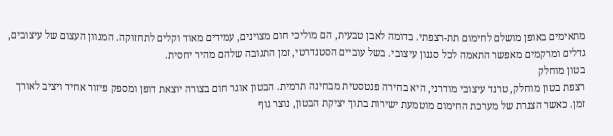מתאימים באופן מושלם לחימום תת-רצפתי. בדומה לאבן טבעית, הם מוליכי חום מצוינים, עמידים מאוד וקלים לתחזוקה. המגוון העצום של עיצובים, גדלים ומרקמים מאפשר התאמה לכל סגנון עיצובי. בשל עוביים הסטנדרטי, זמן התגובה שלהם מהיר יחסית.
בטון מוחלק
רצפת בטון מוחלק, טרנד עיצובי מודרני, היא בחירה פנטסטית מבחינה תרמית. הבטון אוגר חום בצורה יוצאת דופן ומספק פיזור אחיד ויציב לאורך זמן. כאשר הצנרת של מערכת החימום מוטמעת ישירות בתוך יציקת הבטון, נוצר גוף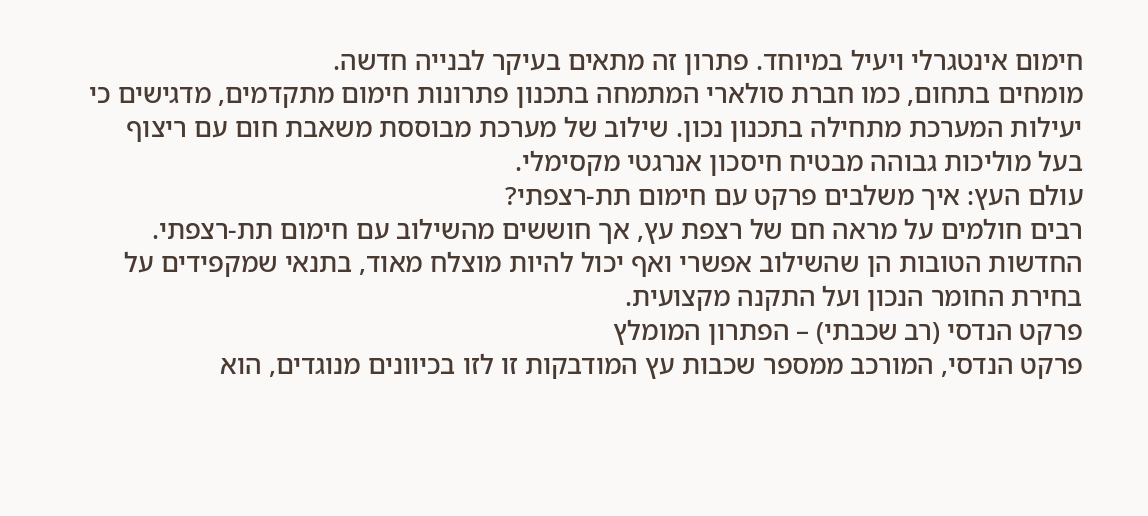חימום אינטגרלי ויעיל במיוחד. פתרון זה מתאים בעיקר לבנייה חדשה.
מומחים בתחום, כמו חברת סולארי המתמחה בתכנון פתרונות חימום מתקדמים, מדגישים כי יעילות המערכת מתחילה בתכנון נכון. שילוב של מערכת מבוססת משאבת חום עם ריצוף בעל מוליכות גבוהה מבטיח חיסכון אנרגטי מקסימלי.
עולם העץ: איך משלבים פרקט עם חימום תת-רצפתי?
רבים חולמים על מראה חם של רצפת עץ, אך חוששים מהשילוב עם חימום תת-רצפתי. החדשות הטובות הן שהשילוב אפשרי ואף יכול להיות מוצלח מאוד, בתנאי שמקפידים על בחירת החומר הנכון ועל התקנה מקצועית.
פרקט הנדסי (רב שכבתי) – הפתרון המומלץ
פרקט הנדסי, המורכב ממספר שכבות עץ המודבקות זו לזו בכיוונים מנוגדים, הוא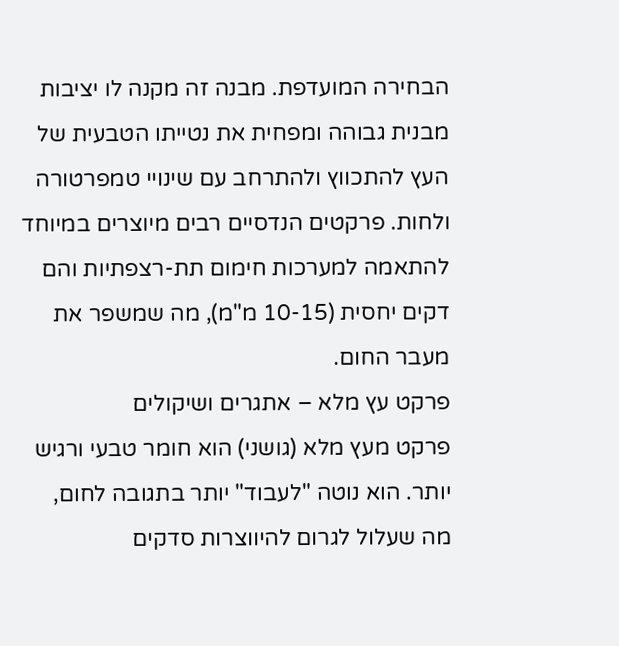הבחירה המועדפת. מבנה זה מקנה לו יציבות מבנית גבוהה ומפחית את נטייתו הטבעית של העץ להתכווץ ולהתרחב עם שינויי טמפרטורה ולחות. פרקטים הנדסיים רבים מיוצרים במיוחד להתאמה למערכות חימום תת-רצפתיות והם דקים יחסית (10-15 מ"מ), מה שמשפר את מעבר החום.
פרקט עץ מלא – אתגרים ושיקולים
פרקט מעץ מלא (גושני) הוא חומר טבעי ורגיש יותר. הוא נוטה "לעבוד" יותר בתגובה לחום, מה שעלול לגרום להיווצרות סדקים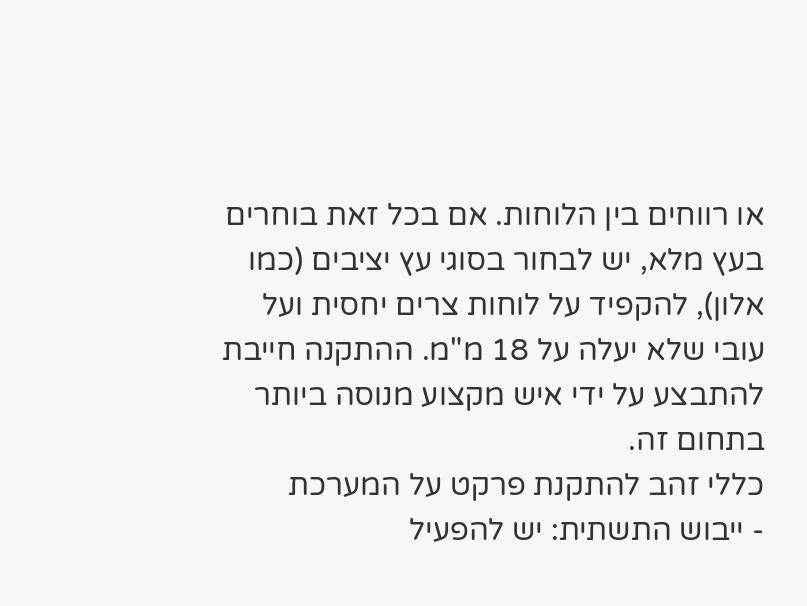או רווחים בין הלוחות. אם בכל זאת בוחרים בעץ מלא, יש לבחור בסוגי עץ יציבים (כמו אלון), להקפיד על לוחות צרים יחסית ועל עובי שלא יעלה על 18 מ"מ. ההתקנה חייבת להתבצע על ידי איש מקצוע מנוסה ביותר בתחום זה.
כללי זהב להתקנת פרקט על המערכת
- ייבוש התשתית: יש להפעיל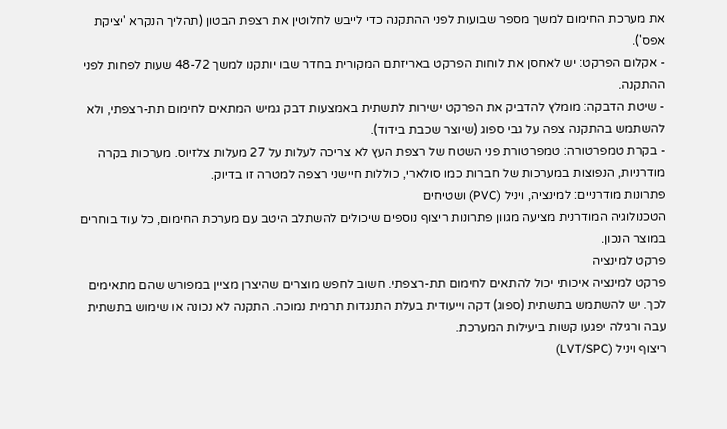את מערכת החימום למשך מספר שבועות לפני ההתקנה כדי לייבש לחלוטין את רצפת הבטון (תהליך הנקרא 'יציקת אפס').
- אקלום הפרקט: יש לאחסן את לוחות הפרקט באריזתם המקורית בחדר שבו יותקנו למשך 48-72 שעות לפחות לפני ההתקנה.
- שיטת הדבקה: מומלץ להדביק את הפרקט ישירות לתשתית באמצעות דבק גמיש המתאים לחימום תת-רצפתי, ולא להשתמש בהתקנה צפה על גבי ספוג (שיוצר שכבת בידוד).
- בקרת טמפרטורה: טמפרטורת פני השטח של רצפת העץ לא צריכה לעלות על 27 מעלות צלזיוס. מערכות בקרה מודרניות, הנפוצות במערכות של חברות כמו סולארי, כוללות חיישני רצפה למטרה זו בדיוק.
פתרונות מודרניים: למינציה, ויניל (PVC) ושטיחים
הטכנולוגיה המודרנית מציעה מגוון פתרונות ריצוף נוספים שיכולים להשתלב היטב עם מערכת החימום, כל עוד בוחרים במוצר הנכון.
פרקט למינציה
פרקט למינציה איכותי יכול להתאים לחימום תת-רצפתי. חשוב לחפש מוצרים שהיצרן מציין במפורש שהם מתאימים לכך. יש להשתמש בתשתית (ספוג) דקה וייעודית בעלת התנגדות תרמית נמוכה. התקנה לא נכונה או שימוש בתשתית עבה ורגילה יפגעו קשות ביעילות המערכת.
ריצוף ויניל (LVT/SPC)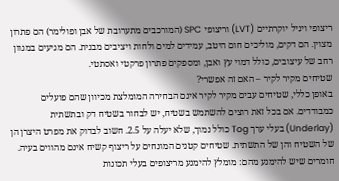ריצופי ויניל יוקרתיים (LVT) וריצופי SPC (המורכבים מתערובת של אבן ופולימר) הם פתרון מצוין. הם דקים, מוליכים חום היטב, עמידים למים ולחות ויציבים מבנית. הם מגיעים במגוון רחב של עיצובים, כולל דמוי עץ ואבן, ומספקים פתרון פרקטי ואסתטי.
שטיחים מקיר לקיר – האם זה אפשרי?
באופן כללי, שטיחים עבים מקיר לקיר אינם הבחירה המומלצת מכיוון שהם פועלים כמבודדים. אם בכל זאת רוצים להשתמש בשטיח, יש לבחור בשטיח דק ובתשתית (Underlay) בעלי ערך Tog כולל נמוך, שלא יעלה על 2.5. חשוב לבדוק את מפרט היצרן הן של השטיח והן של התשתית. שטיחים קטנים המונחים על ריצוף קשיח אינם מהווים בעיה.
חומרים שיש להימנע מהם: מומלץ להימנע מריצופים בעלי תכונות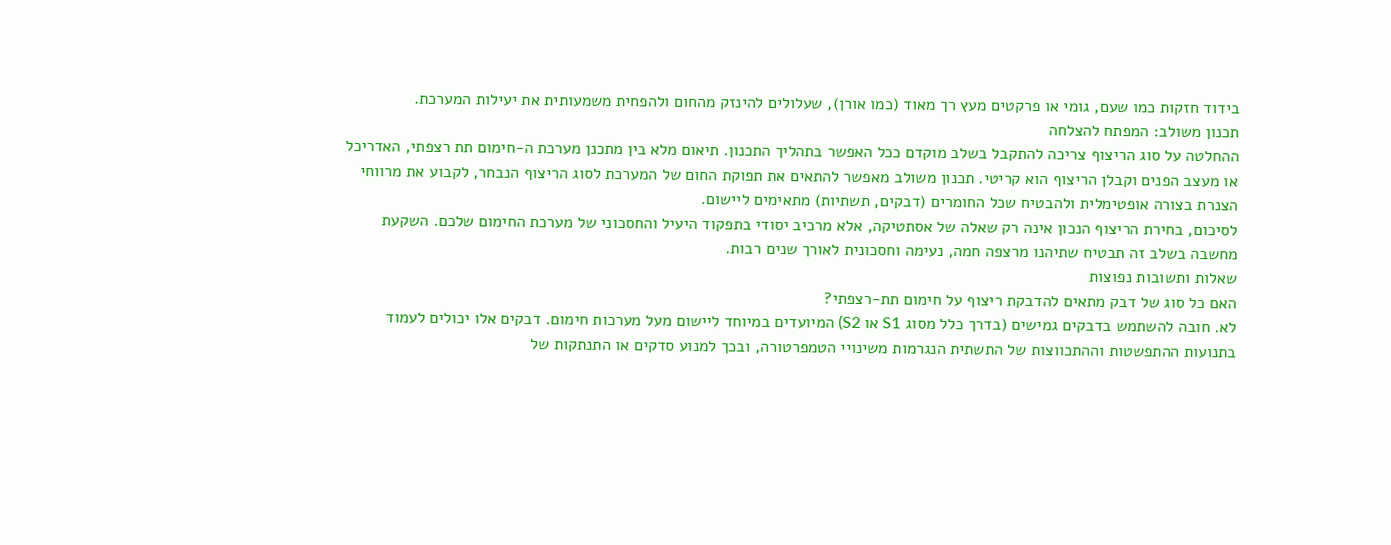בידוד חזקות כמו שעם, גומי או פרקטים מעץ רך מאוד (כמו אורן), שעלולים להינזק מהחום ולהפחית משמעותית את יעילות המערכת.
תכנון משולב: המפתח להצלחה
ההחלטה על סוג הריצוף צריכה להתקבל בשלב מוקדם ככל האפשר בתהליך התכנון. תיאום מלא בין מתכנן מערכת ה-חימום תת רצפתי, האדריכל או מעצב הפנים וקבלן הריצוף הוא קריטי. תכנון משולב מאפשר להתאים את תפוקת החום של המערכת לסוג הריצוף הנבחר, לקבוע את מרווחי הצנרת בצורה אופטימלית ולהבטיח שכל החומרים (דבקים, תשתיות) מתאימים ליישום.
לסיכום, בחירת הריצוף הנכון אינה רק שאלה של אסתטיקה, אלא מרכיב יסודי בתפקוד היעיל והחסכוני של מערכת החימום שלכם. השקעת מחשבה בשלב זה תבטיח שתיהנו מרצפה חמה, נעימה וחסכונית לאורך שנים רבות.
שאלות ותשובות נפוצות
האם כל סוג של דבק מתאים להדבקת ריצוף על חימום תת-רצפתי?
לא. חובה להשתמש בדבקים גמישים (בדרך כלל מסוג S1 או S2) המיועדים במיוחד ליישום מעל מערכות חימום. דבקים אלו יכולים לעמוד בתנועות ההתפשטות וההתכווצות של התשתית הנגרמות משינויי הטמפרטורה, ובכך למנוע סדקים או התנתקות של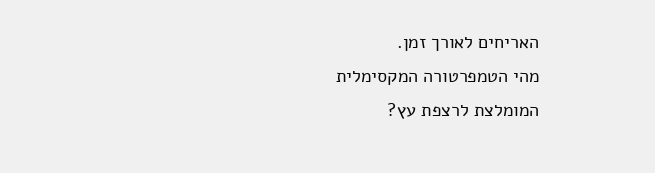האריחים לאורך זמן.
מהי הטמפרטורה המקסימלית המומלצת לרצפת עץ?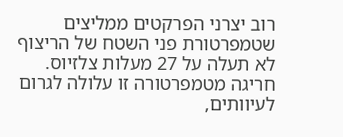רוב יצרני הפרקטים ממליצים שטמפרטורת פני השטח של הריצוף לא תעלה על 27 מעלות צלזיוס. חריגה מטמפרטורה זו עלולה לגרום לעיוותים,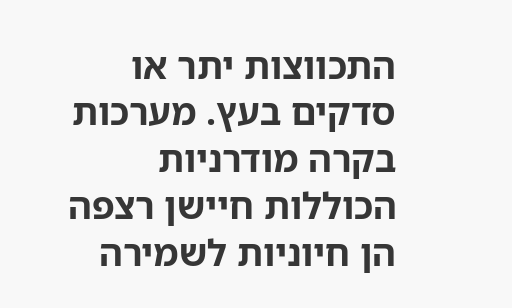התכווצות יתר או סדקים בעץ. מערכות בקרה מודרניות הכוללות חיישן רצפה הן חיוניות לשמירה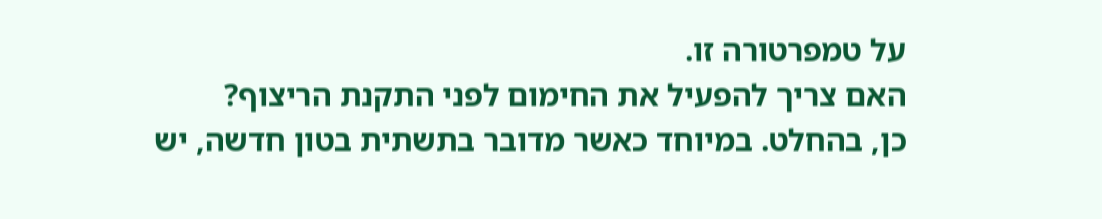על טמפרטורה זו.
האם צריך להפעיל את החימום לפני התקנת הריצוף?
כן, בהחלט. במיוחד כאשר מדובר בתשתית בטון חדשה, יש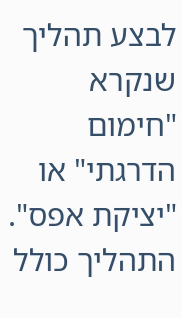לבצע תהליך שנקרא "חימום הדרגתי" או "יציקת אפס". התהליך כולל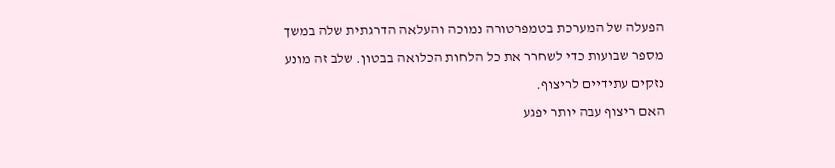הפעלה של המערכת בטמפרטורה נמוכה והעלאה הדרגתית שלה במשך מספר שבועות כדי לשחרר את כל הלחות הכלואה בבטון. שלב זה מונע נזקים עתידיים לריצוף.
האם ריצוף עבה יותר יפגע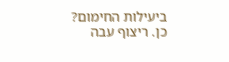ביעילות החימום?
כן. ריצוף עבה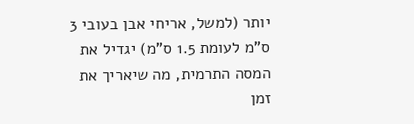יותר (למשל, אריחי אבן בעובי 3 ס"מ לעומת 1.5 ס"מ) יגדיל את המסה התרמית, מה שיאריך את זמן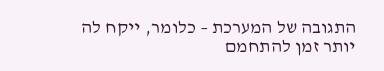התגובה של המערכת – כלומר, ייקח לה יותר זמן להתחמם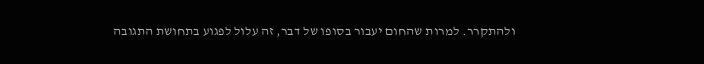ולהתקרר. למרות שהחום יעבור בסופו של דבר, זה עלול לפגוע בתחושת התגובה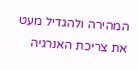המהירה ולהגדיל מעט את צריכת האנרגיה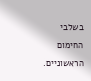בשלבי החימום הראשוניים.